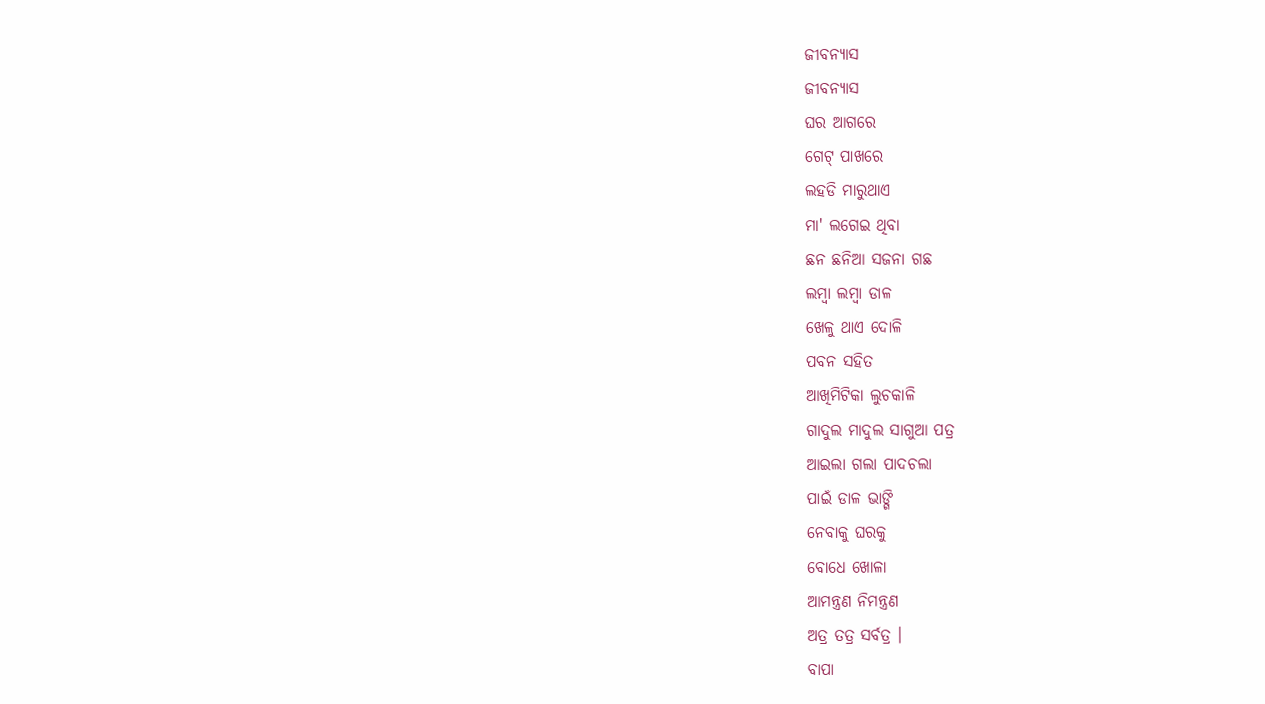ଜୀବନ୍ୟାସ
ଜୀବନ୍ୟାସ
ଘର ଆଗରେ
ଗେଟ୍ ପାଖରେ
ଲହଡି ମାରୁଥାଏ
ମା' ଲଗେଇ ଥିବା
ଛନ ଛନିଆ ସଜନା ଗଛ
ଲମ୍ବା ଲମ୍ବା ଡାଳ
ଖେଳୁ ଥାଏ ଦୋଳି
ପବନ ସହିତ
ଆଖିମିଟିକା ଲୁଚକାଳି
ଗାଦୁଲ ମାଦୁଲ ସାଗୁଆ ପତ୍ର
ଆଇଲା ଗଲା ପାଦଚଲା
ପାଇଁ ଡାଳ ଭାଙ୍ଗି
ନେବାକୁ ଘରକୁ
ବୋଧେ ଖୋଳା
ଆମନ୍ତ୍ରଣ ନିମନ୍ତ୍ରଣ
ଅତ୍ର ତତ୍ର ସର୍ବତ୍ର ।
ବାପା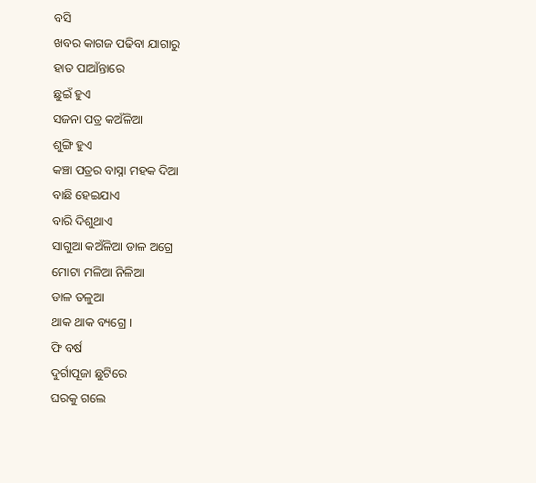ବସି
ଖବର କାଗଜ ପଢିବା ଯାଗାରୁ
ହାତ ପାଆଁନ୍ତାରେ
ଛୁଇଁ ହୁଏ
ସଜନା ପତ୍ର କଅଁଳିଆ
ଶୁଙ୍ଗି ହୁଏ
କଞ୍ଚା ପତ୍ରର ବାସ୍ନା ମହକ ଦିଆ
ବାଛି ହେଇଯାଏ
ବାରି ଦିଶୁଥାଏ
ସାଗୁଆ କଅଁଳିଆ ଡାଳ ଅଗ୍ରେ
ମୋଟା ମଳିଆ ନିଳିଆ
ଡାଳ ତଳୁଆ
ଥାକ ଥାକ ବ୍ୟଗ୍ରେ ।
ଫି ବର୍ଷ
ଦୁର୍ଗାପୂଜା ଛୁଟିରେ
ଘରକୁ ଗଲେ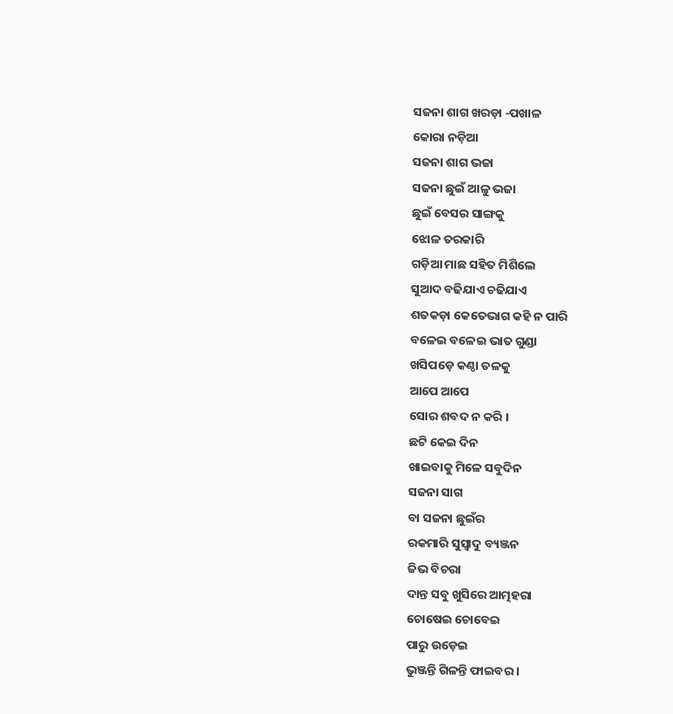ସଜନା ଶାଗ ଖରଡ଼ା -ପଖାଳ
କୋରା ନଡ଼ିଆ
ସଜନା ଶାଗ ଭଜା
ସଜନା ଛୁଇଁ ଆଳୁ ଭଜା
ଛୁଇଁ ବେସର ସାଙ୍ଗକୁ
ଝୋଳ ତରକାରି
ଗଡ଼ିଆ ମାଛ ସହିତ ମିଶିଲେ
ସୁଆଦ ବଢିଯାଏ ଚଢିଯାଏ
ଶତକଡ଼ା କେତେଭାଗ କହି ନ ପାରି
ବଳେଇ ବଳେଇ ଭାତ ଗୁଣ୍ଡା
ଖସିପଡ଼େ କଣ୍ଠା ତଳକୁ
ଆପେ ଆପେ
ସୋର ଶବଦ ନ କରି ।
ଛଟି କେଇ ଦିନ
ଖାଇବାକୁ ମିଳେ ସବୁଦିନ
ସଜନା ସାଗ
ବା ସଜନା ଛୁଇଁର
ରକମାରି ସୁସ୍ଵାଦୁ ବ୍ୟଞ୍ଜନ
ଜିଭ ବିଚରା
ଦାନ୍ତ ସବୁ ଖୁସିରେ ଆତ୍ମହରା
ଚୋଷେଇ ଚୋବେଇ
ପାରୁ ଉଡ଼େଇ
ଭୁଞ୍ଜନ୍ତି ଗିଳନ୍ତି ଫାଇବର ।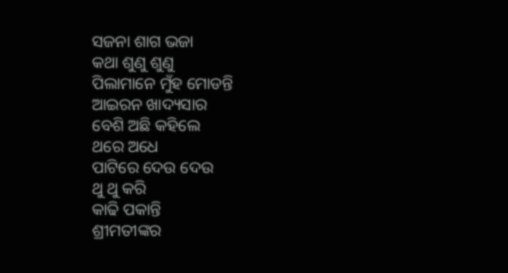ସଜନା ଶାଗ ଭଜା
କଥା ଶୁଣୁ ଶୁଣୁ
ପିଲାମାନେ ମୁଁହ ମୋଡନ୍ତି
ଆଇରନ ଖାଦ୍ୟସାର
ବେଶି ଅଛି କହିଲେ
ଥରେ ଅଧେ
ପାଟିରେ ଦେଉ ଦେଉ
ଥୁ ଥୁ କରି
କାଢି ପକାନ୍ତି
ଶ୍ରୀମତୀଙ୍କର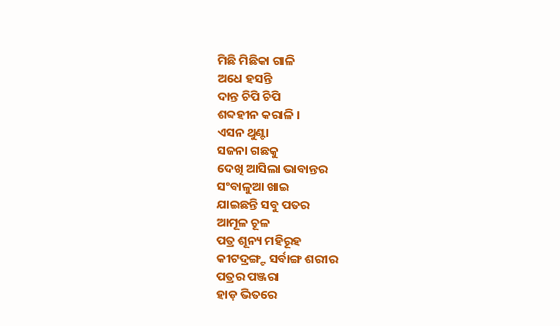ମିଛି ମିଛିକା ଗାଳି
ଅଧେ ହସନ୍ତି
ଦାନ୍ତ ଚିପି ଚିପି
ଶବ୍ଦହୀନ କରାଳି ।
ଏସନ ଥୁଣ୍ଟା
ସଜନା ଗଛକୁ
ଦେଖି ଆସିଲା ଭାବାନ୍ତର
ସଂବାଳୁଆ ଖାଇ
ଯାଇଛନ୍ତି ସବୁ ପତର
ଆମୂଳ ଚୂଳ
ପତ୍ର ଶୂନ୍ୟ ମହିରୂହ
କୀଟଦ୍ରଙ୍ଗ୍ଟ ସର୍ବାଙ୍ଗ ଶରୀର
ପତ୍ରର ପଞ୍ଜରା
ହାଡ଼ ଭିତରେ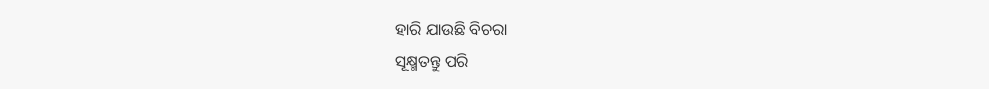ହାରି ଯାଉଛି ବିଚରା
ସୂକ୍ଷ୍ମତନ୍ତୁ ପରି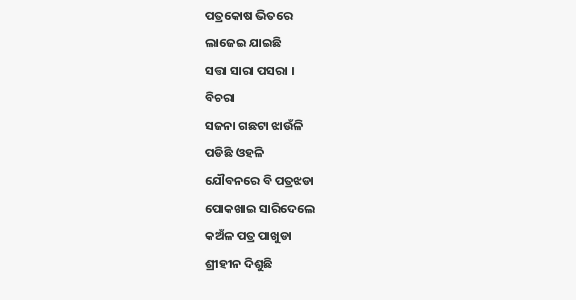ପତ୍ରକୋଷ ଭିତରେ
ଲାଜେଇ ଯାଇଛି
ସତ୍ତା ସାରା ପସରା ।
ବିଚରା
ସଜନା ଗଛଟା ଝାଉଁଳି
ପଡିଛି ଓହଳି
ଯୌବନରେ ବି ପତ୍ରଝଡା
ପୋକଖାଇ ସାରିଦେଲେ
କଅଁଳ ପତ୍ର ପାଖୁଡା
ଶ୍ରୀହୀନ ଦିଶୁଛି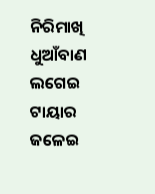ନିରିମାଖି
ଧୁଆଁବାଣ ଲଗେଇ
ଟାୟାର ଜଳେଇ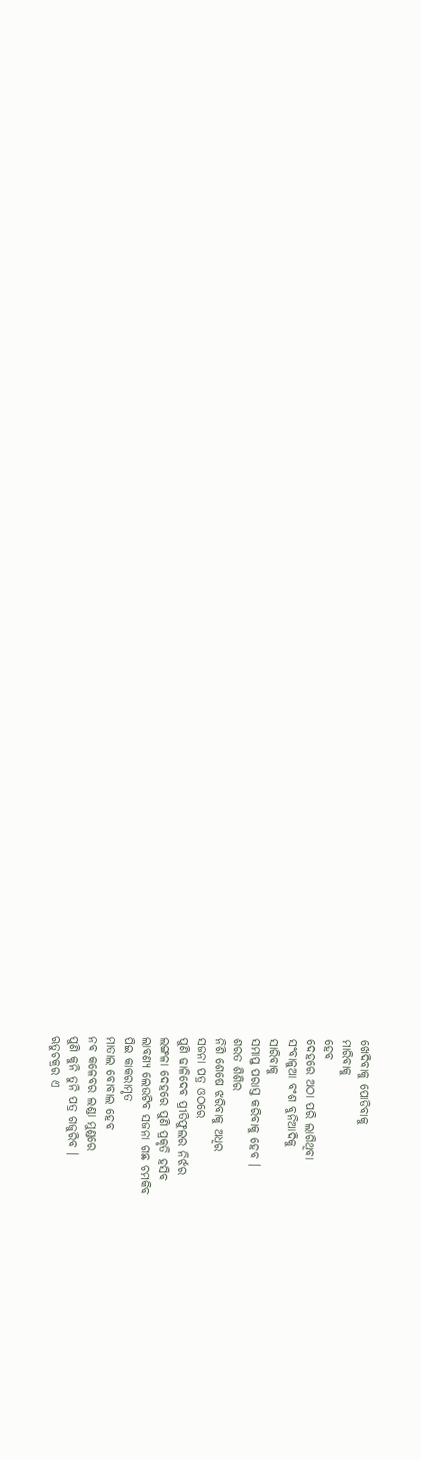ଖେଦିବାକୁ ପୋଡିବାକୁ
ମାରିବାକୁ
ହେବ
ଦେହରେ ଅଠା ପରି ଲାଗିଥିବା
ସଂବାଳୁଆ ବଂଶ ବୁନିଆଦିକୁ
ସାରିବାକୁ
ସମାପ୍ତ ପରାସ୍ତ କରିବାକୁ ହେବ ।
ଶରତ ଶିଶିର
ନିଶି ଶେଷେ ଝରିବାକୁ ଅଧିର
ସଜନା ପତ୍ର ଓଠରେ
ପୁଣି ଢାଳିଦେବ ପ୍ରୀତିଫୁଲର ନିର୍ଝର
ଲଙ୍ଗଳା ଦେହରେ ପୁଣି ପ୍ରକୃତି ହସିବ
ଲାବଣ୍ୟ ଲେଉଟିବ ସଜନା ଗଛ ଚମକିବ
ପିଇ କାକରାମୃତ
ମାତାଲ ବୋବାଲ ହେବ
ନବ କଳେବର ଲଣ୍ଡା ମୁଣ୍ଡରେ
ପୁଣି କୁନି ତୁନି ପତ୍ର ଗଜୁରିବ ।
ଋତୁଚକ୍ରର ଏ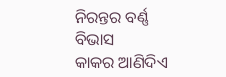ନିରନ୍ତର ବର୍ଣ୍ଣ ବିଭାସ
କାକର ଆଣିଦିଏ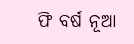ଫି ବର୍ଷ ନୂଆ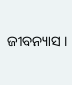ଜୀବନ୍ୟାସ ।